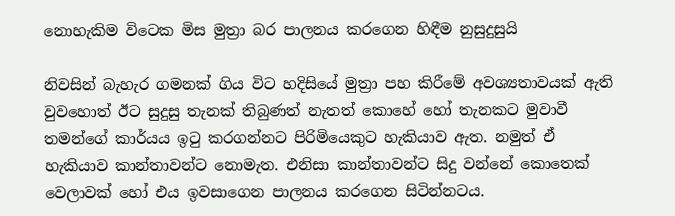නොහැකිම විටෙක මිස මුත්‍රා බර පාලනය කරගෙන හිඳීම නුසුදුසුයි

නිවසින් බැහැර ගමනක් ගිය විට හදිසියේ මුත්‍රා පහ කිරීමේ අවශ්‍යතාවයක් ඇති වුවහොත් ඊට සුදුසු තැනක් තිබුණත් නැතත් කොහේ හෝ තැනකට මුවාවී තමන්ගේ කාර්යය ඉටු කරගන්නට පිරිමියෙකුට හැකියාව ඇත. නමුත් ඒ හැකියාව කාන්තාවන්ට නොමැත. එනිසා කාන්තාවන්ට සිදු වන්නේ කොතෙක් වෙලාවක් හෝ එය ඉවසාගෙන පාලනය කරගෙන සිටින්නටය.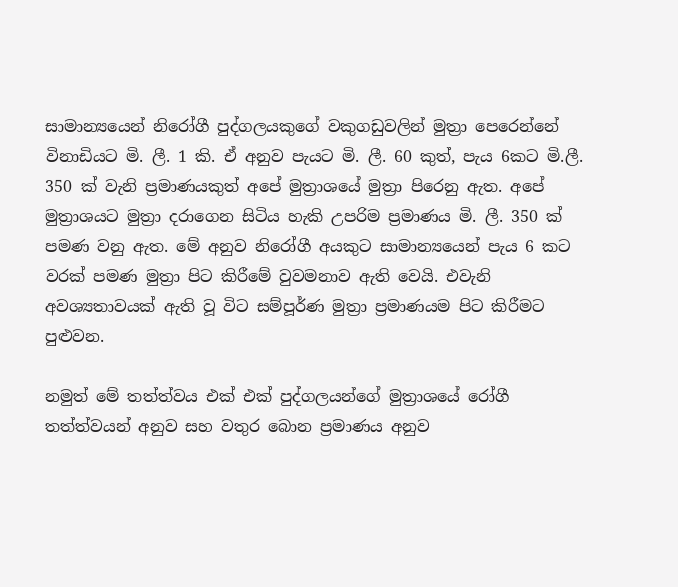සාමාන්‍යයෙන් නිරෝගී පුද්ගලයකුගේ වකුගඩුවලින් මුත්‍රා පෙරෙන්නේ විනාඩියට මි. ලී. 1 කි. ඒ අනුව පැයට මි. ලී. 60 කුත්, පැය 6කට මි.ලී. 350 ක් වැනි ප්‍රමාණයකුත් අපේ මුත්‍රාශයේ මුත්‍රා පිරෙනු ඇත. අපේ මුත්‍රාශයට මුත්‍රා දරාගෙන සිටිය හැකි උපරිම ප්‍රමාණය මි. ලී. 350 ක් පමණ වනු ඇත. මේ අනුව නිරෝගී අයකුට සාමාන්‍යයෙන් පැය 6 කට වරක් පමණ මුත්‍රා පිට කිරීමේ වුවමනාව ඇති වෙයි. එවැනි අවශ්‍යතාවයක් ඇති වූ විට සම්පූර්ණ මුත්‍රා ප්‍රමාණයම පිට කිරීමට පුළුවන.

නමුත් මේ තත්ත්වය එක් එක් පුද්ගලයන්ගේ මුත්‍රාශයේ රෝගී තත්ත්වයන් අනුව සහ වතුර බොන ප්‍රමාණය අනුව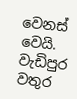වෙනස් වෙයි. වැඩිපුර වතුර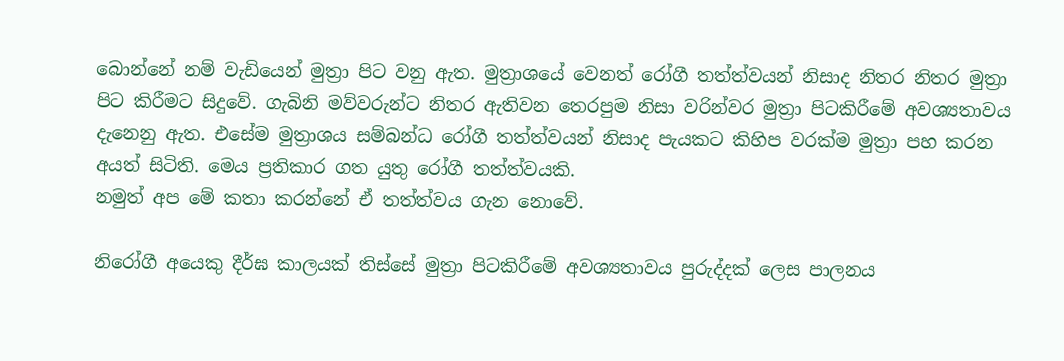බොන්නේ නම් වැඩියෙන් මුත්‍රා පිට වනු ඇත. මුත්‍රාශයේ වෙනත් රෝගී තත්ත්වයන් නිසාද නිතර නිතර මුත්‍රා පිට කිරීමට සිදුවේ. ගැබිනි මව්වරුන්ට නිතර ඇතිවන තෙරපුම නිසා වරින්වර මුත්‍රා පිටකිරීමේ අවශ්‍යතාවය දැනෙනු ඇත. එසේම මුත්‍රාශය සම්බන්ධ රෝගී තත්ත්වයන් නිසාද පැයකට කිහිප වරක්ම මුත්‍රා පහ කරන අයත් සිටිති. මෙය ප්‍රතිකාර ගත යුතු රෝගී තත්ත්වයකි.
නමුත් අප මේ කතා කරන්නේ ඒ තත්ත්වය ගැන නොවේ.

නිරෝගී අයෙකු දීර්ඝ කාලයක් තිස්සේ මුත්‍රා පිටකිරීමේ අවශ්‍යතාවය පුරුද්දක් ලෙස පාලනය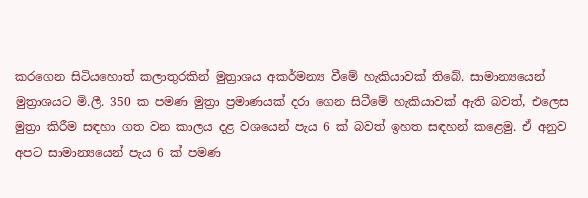කරගෙන සිටියහොත් කලාතුරකින් මුත්‍රාශය අකර්මන්‍ය වීමේ හැකියාවක් තිබේ. සාමාන්‍යයෙන් මුත්‍රාශයට මි.ලී. 350 ක පමණ මුත්‍රා ප්‍රමාණයක් දරා ගෙන සිටීමේ හැකියාවක් ඇති බවත්, එලෙස මුත්‍රා කිරීම සඳහා ගත වන කාලය දළ වශයෙන් පැය 6 ක් බවත් ඉහත සඳහන් කළෙමු. ඒ අනුව අපට සාමාන්‍යයෙන් පැය 6 ක් පමණ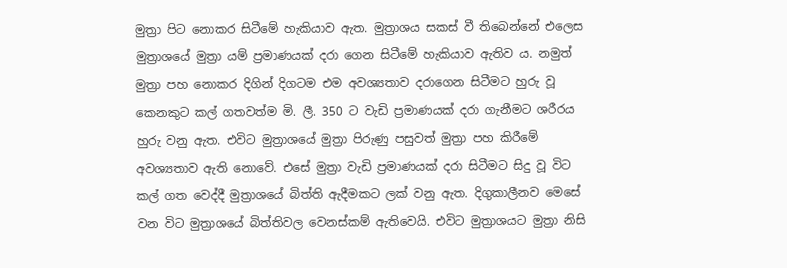මුත්‍රා පිට නොකර සිටීමේ හැකියාව ඇත. මුත්‍රාශය සකස් වී තිබෙන්නේ එලෙස මුත්‍රාශයේ මුත්‍රා යම් ප්‍රමාණයක් දරා ගෙන සිටීමේ හැකියාව ඇතිව ය. නමුත් මුත්‍රා පහ නොකර දිගින් දිගටම එම අවශ්‍යතාව දරාගෙන සිටීමට හුරු වූ කෙනකුට කල් ගතවත්ම මි. ලී. 350 ට වැඩි ප්‍රමාණයක් දරා ගැනීමට ශරීරය හුරු වනු ඇත. එවිට මුත්‍රාශයේ මුත්‍රා පිරුණු පසුවත් මුත්‍රා පහ කිරීමේ අවශ්‍යතාව ඇති නොවේ. එසේ මුත්‍රා වැඩි ප්‍රමාණයක් දරා සිටීමට සිදු වූ විට කල් ගත වෙද්දී මුත්‍රාශයේ බිත්ති ඇදීමකට ලක් වනු ඇත. දිගුකාලීනව මෙසේ වන විට මුත්‍රාශයේ බිත්තිවල වෙනස්කම් ඇතිවෙයි. එවිට මුත්‍රාශයට මුත්‍රා නිසි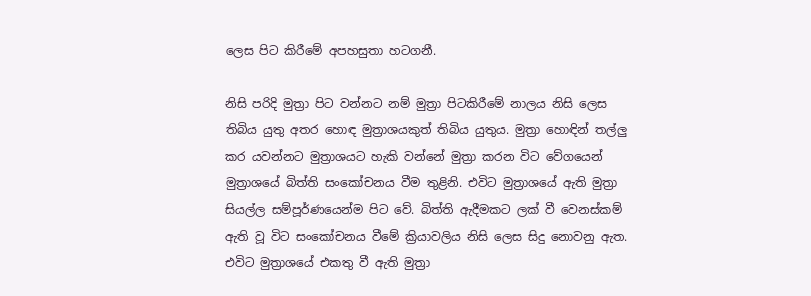ලෙස පිට කිරීමේ අපහසුතා හටගනී.

නිසි පරිදි මුත්‍රා පිට වන්නට නම් මුත්‍රා පිටකිරීමේ නාලය නිසි ලෙස තිබිය යුතු අතර හොඳ මුත්‍රාශයකුත් තිබිය යුතුය. මුත්‍රා හොඳින් තල්ලු කර යවන්නට මුත්‍රාශයට හැකි වන්නේ මුත්‍රා කරන විට වේගයෙන් මුත්‍රාශයේ බිත්ති සංකෝචනය වීම තුළිනි. එවිට මුත්‍රාශයේ ඇති මුත්‍රා සියල්ල සම්පූර්ණයෙන්ම පිට වේ. බිත්ති ඇදීමකට ලක් වී වෙනස්කම් ඇති වූ විට සංකෝචනය වීමේ ක්‍රියාවලිය නිසි ලෙස සිදු නොවනු ඇත. එවිට මුත්‍රාශයේ එකතු වී ඇති මුත්‍රා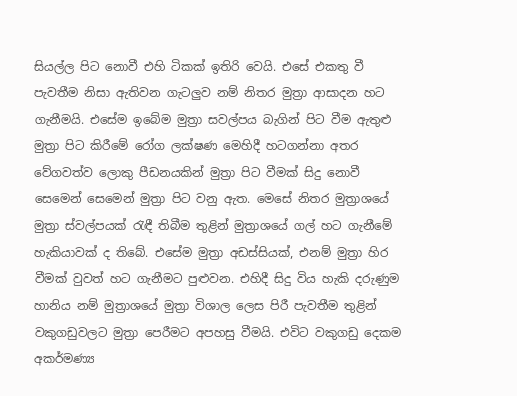සියල්ල පිට නොවී එහි ටිකක් ඉතිරි වෙයි. එසේ එකතු වී පැවතීම නිසා ඇතිවන ගැටලුව නම් නිතර මුත්‍රා ආසාදන හට ගැනීමයි. එසේම ඉබේම මුත්‍රා සවල්පය බැගින් පිට වීම ඇතුළු මුත්‍රා පිට කිරීමේ රෝග ලක්ෂණ මෙහිදී හටගන්නා අතර වේගවත්ව ලොකු පීඩනයකින් මුත්‍රා පිට වීමක් සිදු නොවී සෙමෙන් සෙමෙන් මුත්‍රා පිට වනු ඇත. මෙසේ නිතර මුත්‍රාශයේ මුත්‍රා ස්වල්පයක් රැඳී තිබීම තුළින් මුත්‍රාශයේ ගල් හට ගැනීමේ හැකියාවක් ද තිබේ. එසේම මුත්‍රා අඩස්සියක්, එනම් මුත්‍රා හිර වීමක් වුවත් හට ගැනීමට පුළුවන. එහිදී සිදු විය හැකි දරුණුම හානිය නම් මුත්‍රාශයේ මුත්‍රා විශාල ලෙස පිරී පැවතීම තුළින් වකුගඩුවලට මුත්‍රා පෙරීමට අපහසු වීමයි. එවිට වකුගඩු දෙකම අකර්මණ්‍ය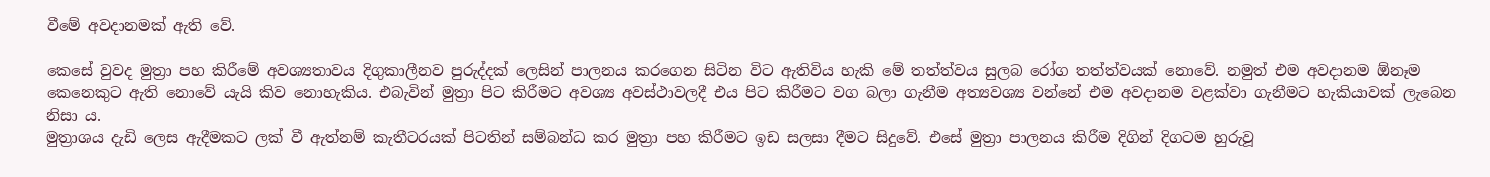වීමේ අවදානමක් ඇති වේ.

කෙසේ වුවද මුත්‍රා පහ කිරීමේ අවශ්‍යතාවය දිගුකාලීනව පුරුද්දක් ලෙසින් පාලනය කරගෙන සිටින විට ඇතිවිය හැකි මේ තත්ත්වය සුලබ රෝග තත්ත්වයක් නොවේ. නමුත් එම අවදානම ඕනෑම කෙනෙකුට ඇති නොවේ යැයි කිව නොහැකිය. එබැවින් මුත්‍රා පිට කිරීමට අවශ්‍ය අවස්ථාවලදී එය පිට කිරීමට වග බලා ගැනීම අත්‍යවශ්‍ය වන්නේ එම අවදානම වළක්වා ගැනීමට හැකියාවක් ලැබෙන නිසා ය.
මුත්‍රාශය දැඩි ලෙස ඇදීමකට ලක් වී ඇත්නම් කැතීටරයක් පිටතින් සම්බන්ධ කර මුත්‍රා පහ කිරීමට ඉඩ සලසා දීමට සිදුවේ. එසේ මුත්‍රා පාලනය කිරීම දිගින් දිගටම හුරුවූ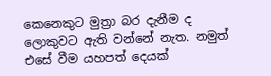කෙනෙකුට මුත්‍රා බර දැනීම ද ලොකුවට ඇති වන්නේ නැත. නමුත් එසේ වීම යහපත් දෙයක්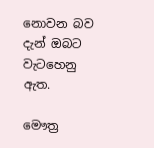නොවන බව දැන් ඔබට වැටහෙනු ඇත.

මෞත්‍ර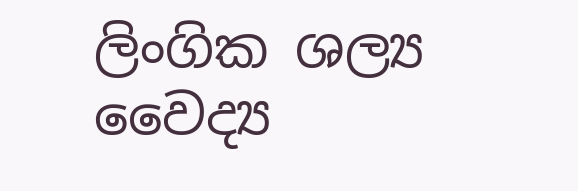ලිංගික ශල්‍ය වෛද්‍ය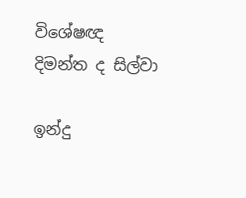විශේෂඥ දිමන්ත ද සිල්වා

ඉන්දු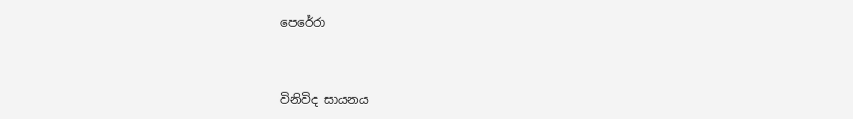පෙරේරා



විනිවිද සායනය